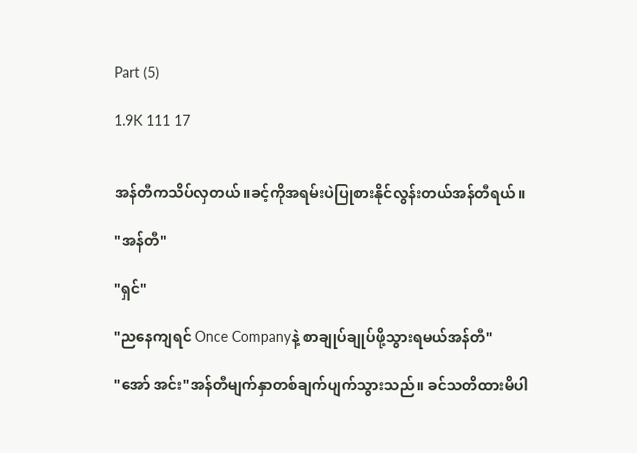Part (5)

1.9K 111 17


အန်တီကသိပ်လှတယ်။ခင့်ကိုအရမ်းပဲပြုစားနိုင်လွန်းတယ်အန်တီရယ်။

"အန်တီ"

"ရှင်"

"ညနေကျရင် Once Companyနဲ့ စာချုပ်ချုပ်ဖို့သွားရမယ်အန်တီ"

"အော် အင်း"အန်တီမျက်နှာတစ်ချက်ပျက်သွားသည်။ ခင်သတိထားမိပါ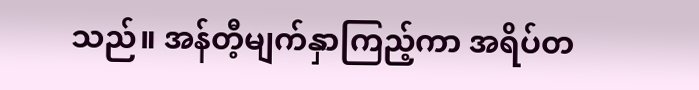သည်။ အန်တီ့မျက်နှာကြည့်ကာ အရိပ်တ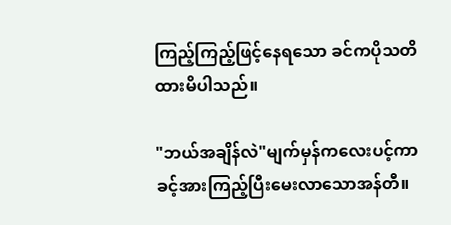ကြည့်ကြည့်ဖြင့်နေရသော ခင်ကပိုသတိထားမိပါသည်။

"ဘယ်အချိန်လဲ"မျက်မှန်ကလေးပင့်ကာ ခင့်အားကြည့်ပြီးမေးလာသောအန်တီ။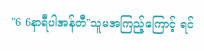"6 6နာရီပါအန်တီ"သူမအကြည့်ကြောင့် ရင်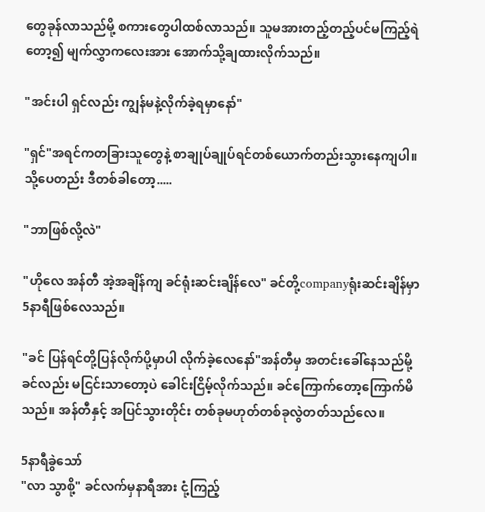တွေခုန်လာသည်မို့ စကားတွေပါထစ်လာသည်။ သူမအားတည့်တည့်ပင်မကြည့်ရဲတော့၍ မျက်လွှာကလေးအား အောက်သို့ချထားလိုက်သည်။

"အင်းပါ ရှင်လည်း ကျွန်မနဲ့လိုက်ခဲ့ရမှာနော်"

"ရှင်"အရင်ကတခြားသူတွေနဲ့ စာချုပ်ချုပ်ရင်တစ်ယောက်တည်းသွားနေကျပါ။သို့ပေတည်း ဒီတစ်ခါတော့.....

"ဘာဖြစ်လို့လဲ"

"ဟိုလေ အန်တီ အဲ့အချိန်ကျ ခင်ရုံးဆင်းချိန်လေ" ခင်တို့companyရုံးဆင်းချိန်မှာ5နာရီဖြစ်လေသည်။

"ခင် ပြန်ရင်တို့ပြန်လိုက်ပို့မှာပါ လိုက်ခဲ့လေနော်"အန်တီမှ အတင်းခေါ်နေသည်မို့ ခင်လည်း မငြင်းသာတော့ပဲ ခေါင်းငြိမ့်လိုက်သည်။ ခင်ကြောက်တော့ကြောက်မိသည်။ အန်တီနှင့် အပြင်သွားတိုင်း တစ်ခုမဟုတ်တစ်ခုလွဲတတ်သည်‌လေ။

5နာရီခွဲသော်
"လာ သွာစို့" ခင်လက်မှနာရီအား ငုံ့ကြည့်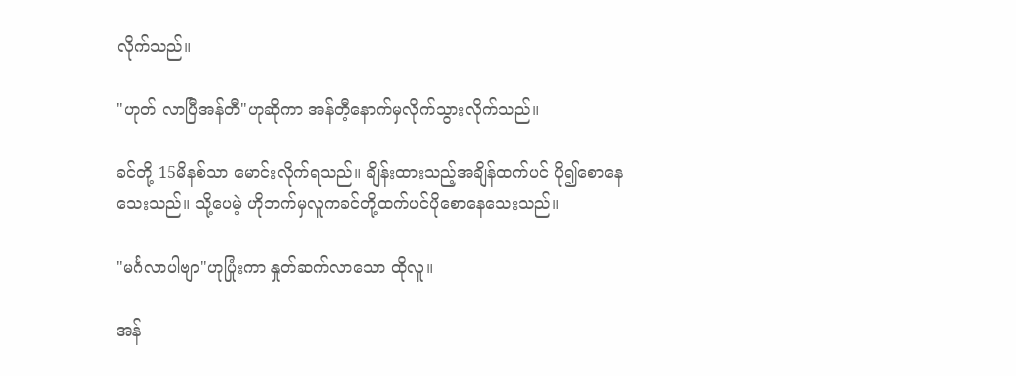လိုက်သည်။

"ဟုတ် လာပြီအန်တီ"ဟုဆိုကာ အန်တီ့နောက်မှလိုက်သွားလိုက်သည်။

ခင်တို့ 15မိနစ်သာ မောင်းလိုက်ရသည်။ ချိန်းထားသည့်အချိန်ထက်ပင် ပို၍စောနေသေးသည်။ သို့ပေမဲ့ ဟိုဘက်မှလူကခင်တို့ထက်ပင်ပိုစောနေသေးသည်။

"မင်္ဂလာပါဗျာ"ဟုပြုံးကာ နှုတ်ဆက်လာသော ထိုလူ။

အန်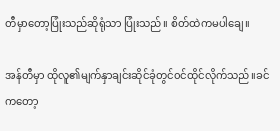တီမှာတော့ပြုံးသည်ဆိုရုံသာ ပြုံးသည်။ စိတ်ထဲကမပါချေ။

အန်တီမှာ ထိုလူ၏မျက်နှာချင်း‌ဆိုင်ခုံတွင်၀င်ထိုင်လိုက်သည်။ခင်ကတော့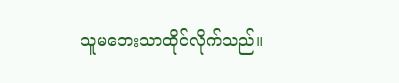သူမဘေးသာထိုင်လိုက်သည်။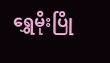ရွှေမိုးပြို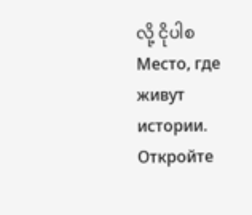လို့ ငိုပါစМесто, где живут истории. Откройте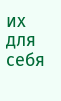их для себя